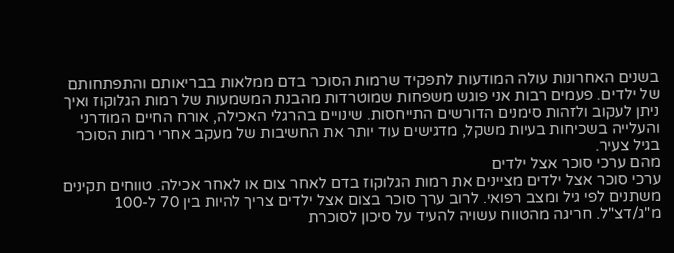בשנים האחרונות עולה המודעות לתפקיד שרמות הסוכר בדם ממלאות בבריאותם והתפתחותם של ילדים. פעמים רבות אני פוגש משפחות שמוטרדות מהבנת המשמעות של רמות הגלוקוז ואיך ניתן לעקוב ולזהות סימנים הדורשים התייחסות. שינויים בהרגלי האכילה, אורח החיים המודרני והעלייה בשכיחות בעיות משקל, מדגישים עוד יותר את החשיבות של מעקב אחרי רמות הסוכר בגיל צעיר.
מהם ערכי סוכר אצל ילדים
ערכי סוכר אצל ילדים מציינים את רמות הגלוקוז בדם לאחר צום או לאחר אכילה. טווחים תקינים משתנים לפי גיל ומצב רפואי. לרוב ערך סוכר בצום אצל ילדים צריך להיות בין 70 ל-100 מ"ג/דצ"ל. חריגה מהטווח עשויה להעיד על סיכון לסוכרת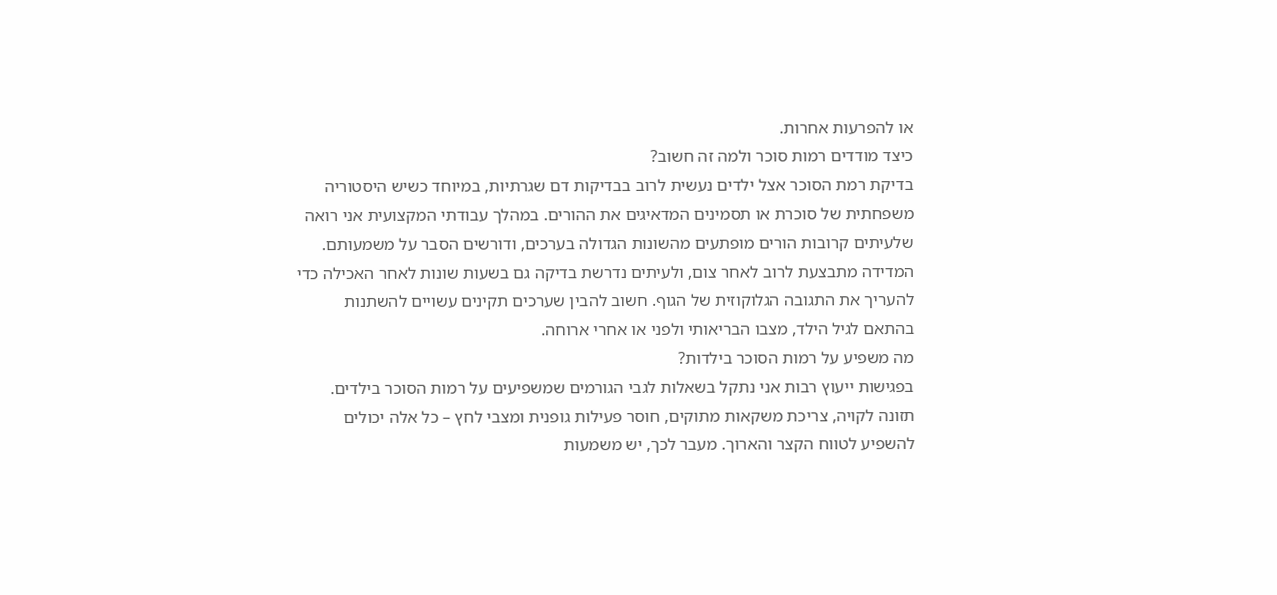או להפרעות אחרות.
כיצד מודדים רמות סוכר ולמה זה חשוב?
בדיקת רמת הסוכר אצל ילדים נעשית לרוב בבדיקות דם שגרתיות, במיוחד כשיש היסטוריה משפחתית של סוכרת או תסמינים המדאיגים את ההורים. במהלך עבודתי המקצועית אני רואה שלעיתים קרובות הורים מופתעים מהשונות הגדולה בערכים, ודורשים הסבר על משמעותם. המדידה מתבצעת לרוב לאחר צום, ולעיתים נדרשת בדיקה גם בשעות שונות לאחר האכילה כדי להעריך את התגובה הגלוקוזית של הגוף. חשוב להבין שערכים תקינים עשויים להשתנות בהתאם לגיל הילד, מצבו הבריאותי ולפני או אחרי ארוחה.
מה משפיע על רמות הסוכר בילדות?
בפגישות ייעוץ רבות אני נתקל בשאלות לגבי הגורמים שמשפיעים על רמות הסוכר בילדים. תזונה לקויה, צריכת משקאות מתוקים, חוסר פעילות גופנית ומצבי לחץ – כל אלה יכולים להשפיע לטווח הקצר והארוך. מעבר לכך, יש משמעות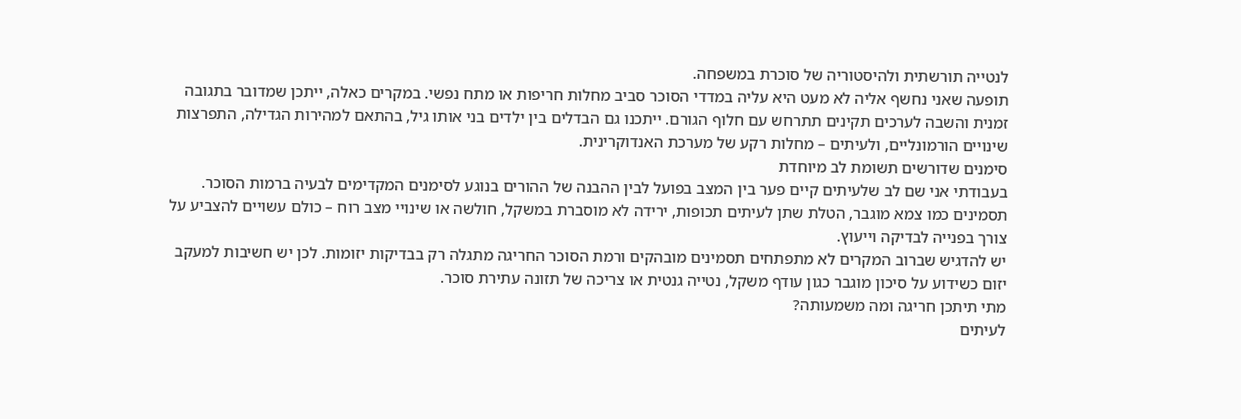לנטייה תורשתית ולהיסטוריה של סוכרת במשפחה.
תופעה שאני נחשף אליה לא מעט היא עליה במדדי הסוכר סביב מחלות חריפות או מתח נפשי. במקרים כאלה, ייתכן שמדובר בתגובה זמנית והשבה לערכים תקינים תתרחש עם חלוף הגורם. ייתכנו גם הבדלים בין ילדים בני אותו גיל, בהתאם למהירות הגדילה, התפרצות שינויים הורמונליים, ולעיתים – מחלות רקע של מערכת האנדוקרינית.
סימנים שדורשים תשומת לב מיוחדת
בעבודתי אני שם לב שלעיתים קיים פער בין המצב בפועל לבין ההבנה של ההורים בנוגע לסימנים המקדימים לבעיה ברמות הסוכר. תסמינים כמו צמא מוגבר, הטלת שתן לעיתים תכופות, ירידה לא מוסברת במשקל, חולשה או שינויי מצב רוח – כולם עשויים להצביע על צורך בפנייה לבדיקה וייעוץ.
יש להדגיש שברוב המקרים לא מתפתחים תסמינים מובהקים ורמת הסוכר החריגה מתגלה רק בבדיקות יזומות. לכן יש חשיבות למעקב יזום כשידוע על סיכון מוגבר כגון עודף משקל, נטייה גנטית או צריכה של תזונה עתירת סוכר.
מתי תיתכן חריגה ומה משמעותה?
לעיתים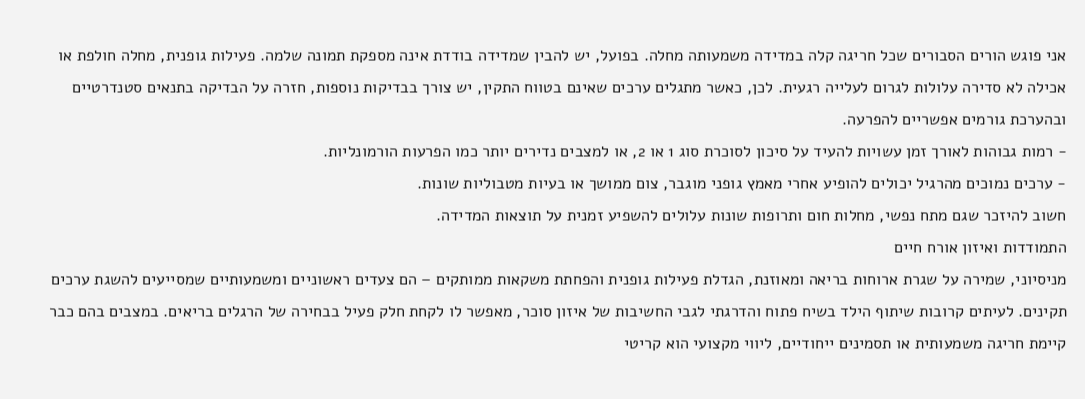אני פוגש הורים הסבורים שכל חריגה קלה במדידה משמעותה מחלה. בפועל, יש להבין שמדידה בודדת אינה מספקת תמונה שלמה. פעילות גופנית, מחלה חולפת או אכילה לא סדירה עלולות לגרום לעלייה רגעית. לכן, כאשר מתגלים ערכים שאינם בטווח התקין, יש צורך בבדיקות נוספות, חזרה על הבדיקה בתנאים סטנדרטיים ובהערכת גורמים אפשריים להפרעה.
- רמות גבוהות לאורך זמן עשויות להעיד על סיכון לסוכרת סוג 1 או 2, או למצבים נדירים יותר כמו הפרעות הורמונליות.
- ערכים נמוכים מהרגיל יכולים להופיע אחרי מאמץ גופני מוגבר, צום ממושך או בעיות מטבוליות שונות.
חשוב להיזכר שגם מתח נפשי, מחלות חום ותרופות שונות עלולים להשפיע זמנית על תוצאות המדידה.
התמודדות ואיזון אורח חיים
מניסיוני, שמירה על שגרת ארוחות בריאה ומאוזנת, הגדלת פעילות גופנית והפחתת משקאות ממותקים – הם צעדים ראשוניים ומשמעותיים שמסייעים להשגת ערכים תקינים. לעיתים קרובות שיתוף הילד בשיח פתוח והדרגתי לגבי החשיבות של איזון סוכר, מאפשר לו לקחת חלק פעיל בבחירה של הרגלים בריאים. במצבים בהם כבר קיימת חריגה משמעותית או תסמינים ייחודיים, ליווי מקצועי הוא קריטי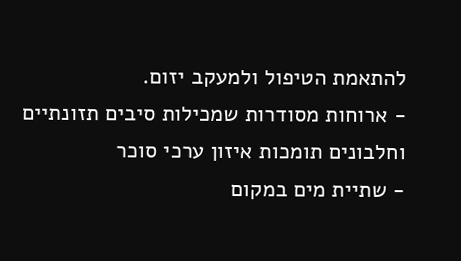להתאמת הטיפול ולמעקב יזום.
- ארוחות מסודרות שמכילות סיבים תזונתיים וחלבונים תומכות איזון ערכי סוכר
- שתיית מים במקום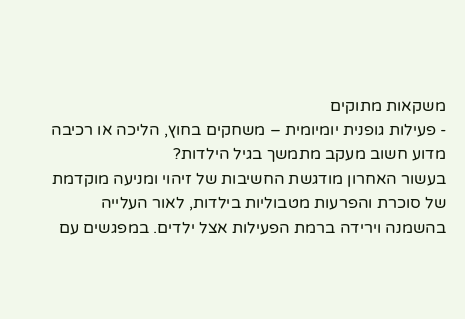משקאות מתוקים
- פעילות גופנית יומיומית – משחקים בחוץ, הליכה או רכיבה
מדוע חשוב מעקב מתמשך בגיל הילדות?
בעשור האחרון מודגשת החשיבות של זיהוי ומניעה מוקדמת של סוכרת והפרעות מטבוליות בילדות, לאור העלייה בהשמנה וירידה ברמת הפעילות אצל ילדים. במפגשים עם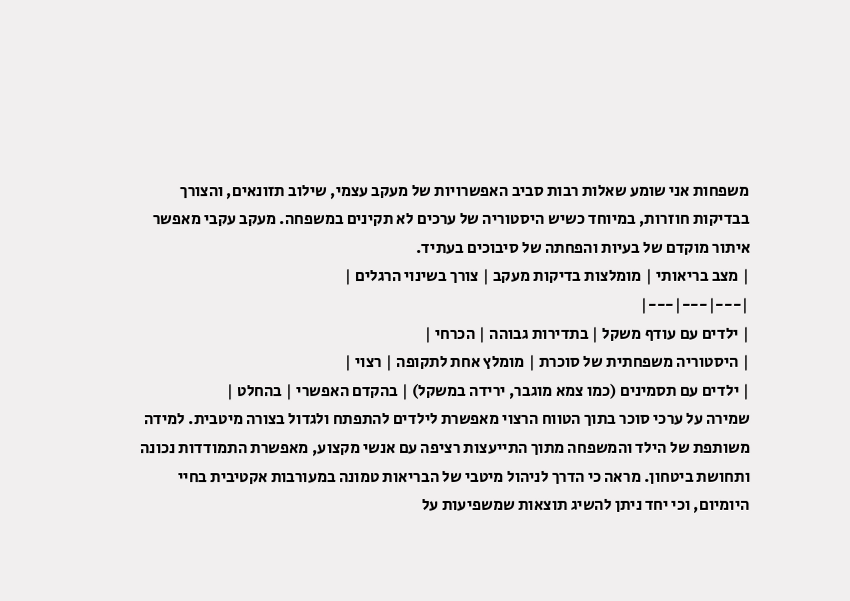משפחות אני שומע שאלות רבות סביב האפשרויות של מעקב עצמי, שילוב תזונאים, והצורך בבדיקות חוזרות, במיוחד כשיש היסטוריה של ערכים לא תקינים במשפחה. מעקב עקבי מאפשר איתור מוקדם של בעיות והפחתה של סיבוכים בעתיד.
| מצב בריאותי | מומלצות בדיקות מעקב | צורך בשינוי הרגלים |
|---|---|---|
| ילדים עם עודף משקל | בתדירות גבוהה | הכרחי |
| היסטוריה משפחתית של סוכרת | מומלץ אחת לתקופה | רצוי |
| ילדים עם תסמינים (כמו צמא מוגבר, ירידה במשקל) | בהקדם האפשרי | בהחלט |
שמירה על ערכי סוכר בתוך הטווח הרצוי מאפשרת לילדים להתפתח ולגדול בצורה מיטבית. למידה משותפת של הילד והמשפחה מתוך התייעצות רציפה עם אנשי מקצוע, מאפשרת התמודדות נכונה ותחושת ביטחון. מראה כי הדרך לניהול מיטבי של הבריאות טמונה במעורבות אקטיבית בחיי היומיום, וכי יחד ניתן להשיג תוצאות שמשפיעות על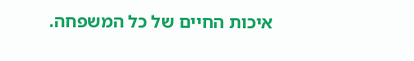איכות החיים של כל המשפחה.